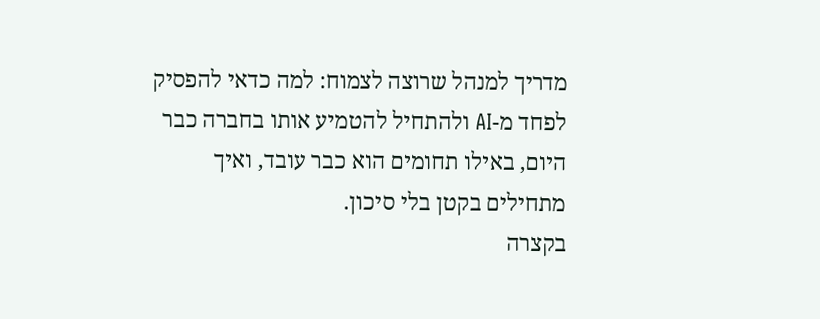מדריך למנהל שרוצה לצמוח: למה כדאי להפסיק לפחד מ-AI ולהתחיל להטמיע אותו בחברה כבר היום, באילו תחומים הוא כבר עובד, ואיך מתחילים בקטן בלי סיכון.
בקצרה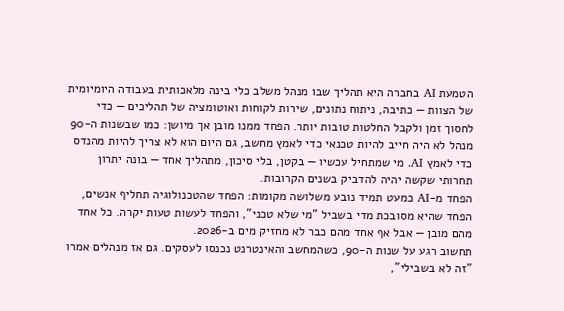הטמעת AI בחברה היא תהליך שבו מנהל משלב כלי בינה מלאכותית בעבודה היומיומית של הצוות — כתיבה, ניתוח נתונים, שירות לקוחות ואוטומציה של תהליכים — כדי לחסוך זמן ולקבל החלטות טובות יותר. הפחד ממנו מובן אך מיושן: כמו שבשנות ה-90 מנהל לא היה חייב להיות טכנאי כדי לאמץ מחשב, גם היום הוא לא צריך להיות מהנדס כדי לאמץ AI. מי שמתחיל עכשיו — בקטן, בלי סיכון, מתהליך אחד — בונה יתרון תחרותי שקשה יהיה להדביק בשנים הקרובות.
הפחד מ-AI כמעט תמיד נובע משלושה מקומות: הפחד שהטכנולוגיה תחליף אנשים, הפחד שהיא מסובכת מדי בשביל "מי שלא טכני", והפחד לעשות טעות יקרה. כל אחד מהם מובן — אבל אף אחד מהם כבר לא מחזיק מים ב-2026.
תחשוב רגע על שנות ה-90, כשהמחשב והאינטרנט נכנסו לעסקים. גם אז מנהלים אמרו "זה לא בשבילי",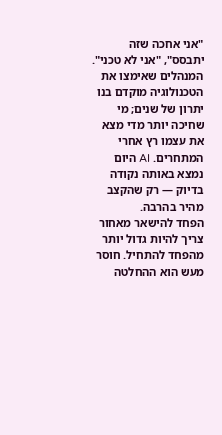"אני אחכה שזה יתבסס", "אני לא טכני". המנהלים שאימצו את הטכנולוגיה מוקדם בנו יתרון של שנים; מי שחיכה יותר מדי מצא את עצמו רץ אחרי המתחרים. AI היום נמצא באותה נקודה בדיוק — רק שהקצב מהיר בהרבה.
הפחד להישאר מאחור צריך להיות גדול יותר מהפחד להתחיל. חוסר מעש הוא ההחלטה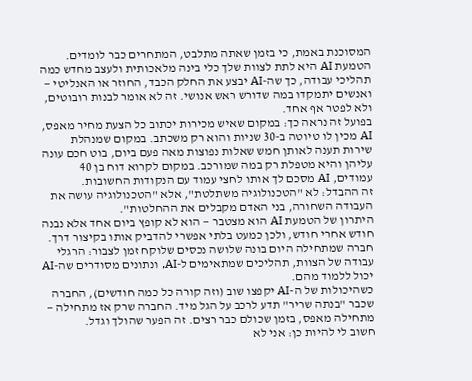המסוכנת באמת, כי בזמן שאתה מתלבט, המתחרים כבר לומדים.
הטמעת AI היא לתת לצוות שלך כלי בינה מלאכותית ולעצב מחדש כמה תהליכי עבודה, כך שה-AI יבצע את החלק הכבד, החוזר או האנליטי — ואנשים יתמקדו במה שדורש ראש אנושי. זה לא אומר לבנות רובוטים, ולא לפטר אף אחד.
בפועל זה נראה כך: במקום שאיש מכירות יכתוב כל הצעת מחיר מאפס, AI מכין לו טיוטה ב-30 שניות והוא רק משכתב. במקום שמנהלת שירות תענה לאותן חמש שאלות נפוצות מאה פעם ביום, בוט חכם עונה עליהן והיא מטפלת רק במה שמורכב. במקום לקרוא דוח בן 40 עמודים, AI מסכם לך אותו לחצי עמוד עם הנקודות החשובות.
זה ההבדל: לא "הטכנולוגיה משתלטת", אלא "הטכנולוגיה עושה את העבודה השחורה, בני האדם מקבלים את ההחלטות".
היתרון של הטמעת AI הוא מצטבר — הוא לא קופץ ביום אחד אלא נבנה חודש אחרי חודש, ולכן כמעט בלתי אפשרי להדביק אותו בקיצור דרך. חברה שמתחילה היום בונה שלושה נכסים שלוקח זמן לצבור: הרגלי עבודה של הצוות, תהליכים שמתאימים ל-AI, ונתונים מסודרים שה-AI יכול ללמוד מהם.
כשהיכולות של ה-AI יקפצו שוב (וזה קורה כל כמה חודשים), החברה שכבר "בנתה שריר" תדע לרכב על הגל מיד. החברה שרק אז מתחילה — מתחילה מאפס, בזמן שכולם כבר רצים. זה הפער שהולך וגדל.
חשוב לי להיות כן: אני לא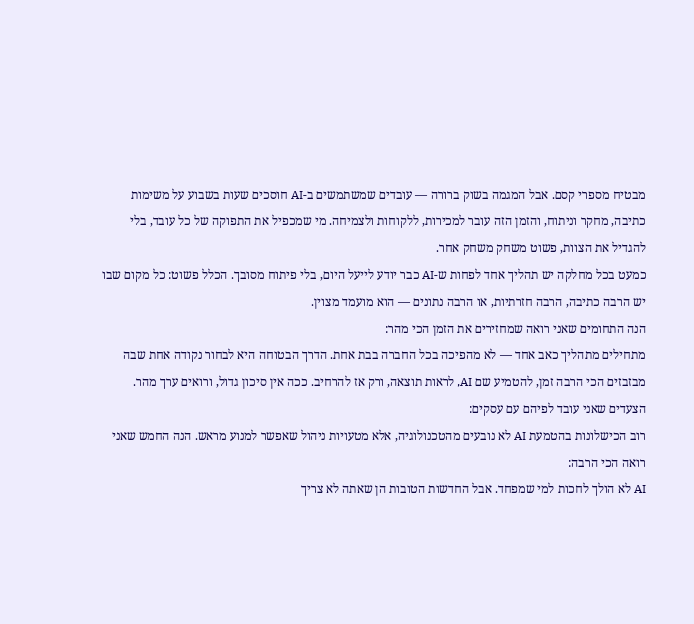מבטיח מספרי קסם. אבל המגמה בשוק ברורה — עובדים שמשתמשים ב-AI חוסכים שעות בשבוע על משימות כתיבה, מחקר וניתוח, והזמן הזה עובר למכירות, ללקוחות ולצמיחה. מי שמכפיל את התפוקה של כל עובד, בלי להגדיל את הצוות, פשוט משחק משחק אחר.
כמעט בכל מחלקה יש תהליך אחד לפחות ש-AI כבר יודע לייעל היום, בלי פיתוח מסובך. הכלל פשוט: כל מקום שבו יש הרבה כתיבה, הרבה חזרתיות, או הרבה נתונים — הוא מועמד מצוין.
הנה התחומים שאני רואה שמחזירים את הזמן הכי מהר:
מתחילים מתהליך כאב אחד — לא מהפיכה בכל החברה בבת אחת. הדרך הבטוחה היא לבחור נקודה אחת שבה מבזבזים הכי הרבה זמן, להטמיע שם AI, לראות תוצאה, ורק אז להרחיב. ככה אין סיכון גדול, ורואים ערך מהר.
הצעדים שאני עובד לפיהם עם עסקים:
רוב הכישלונות בהטמעת AI לא נובעים מהטכנולוגיה, אלא מטעויות ניהול שאפשר למנוע מראש. הנה החמש שאני רואה הכי הרבה:
AI לא הולך לחכות למי שמפחד. אבל החדשות הטובות הן שאתה לא צריך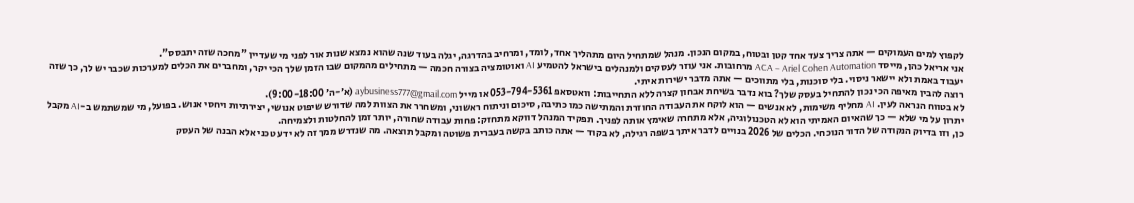לקפוץ למים העמוקים — אתה צריך צעד אחד קטן ובטוח, במקום הנכון. מנהל שמתחיל היום מתהליך אחד, לומד, ומרחיב בהדרגה, יגלה בעוד שנה שהוא נמצא שנות אור לפני מי שעדיין "מחכה שזה יתבסס".
אני אריאל כהן, מייסד ACA – Ariel Cohen Automation מרחובות. אני עוזר לעסקים ולמנהלים בישראל להטמיע AI ואוטומציה בצורה חכמה — מתחילים מהמקום שבו הזמן שלך הכי יקר, ומחברים את הכלים למערכות שכבר יש לך, כך שזה יעבוד באמת ולא יישאר ניסוי. בלי סוכנות, בלי מתווכים — אתה מדבר ישירות איתי.
רוצה להבין מאיפה הכי נכון להתחיל בעסק שלך? בוא נדבר בשיחת אבחון קצרה ללא התחייבות: וואטסאפ 053-794-5361 או מייל aybusiness777@gmail.com (א׳-ה׳ 9:00-18:00).
לא בטווח הנראה לעין. AI מחליף משימות, לא אנשים — הוא לוקח את העבודה החוזרת והמתישה כמו כתיבה, סיכום וניתוח ראשוני, ומשחרר את הצוות למה שדורש שיפוט אנושי, יצירתיות ויחסי אנוש. בפועל, מי שמשתמש ב-AI מקבל יתרון על מי שלא — כך שהאיום האמיתי הוא לא הטכנולוגיה, אלא מתחרה שאימץ אותה לפניך. תפקיד המנהל דווקא מתחזק: פחות עבודה שחורה, יותר זמן להחלטות ולצמיחה.
כן, וזו בדיוק הנקודה של הדור הנוכחי. הכלים של 2026 בנויים לדבר איתך בשפה רגילה, לא בקוד — אתה כותב בקשה בעברית פשוטה ומקבל תוצאה. מה שנדרש ממך זה לא ידע טכני אלא הבנה של העסק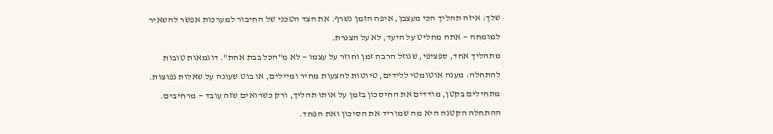שלך: איזה תהליך הכי מעצבן, איפה הזמן נשרף. את הצד הטכני של החיבור למערכות אפשר להשאיר למומחה — אתה מחליט על היעד, לא על הצנרת.
מתהליך אחד, ספציפי, שגוזל הרבה זמן וחוזר על עצמו — לא מ"הכל בבת אחת". דוגמאות טובות להתחלה: מענה אוטומטי ללידים, טיוטות להצעות מחיר ומיילים, או בוט שעונה על שאלות נפוצות. מתחילים בקטן, מודדים את החיסכון בזמן על אותו תהליך, ורק כשרואים שזה עובד — מרחיבים. ההתחלה הקטנה היא מה שמוריד את הסיכון ואת הפחד.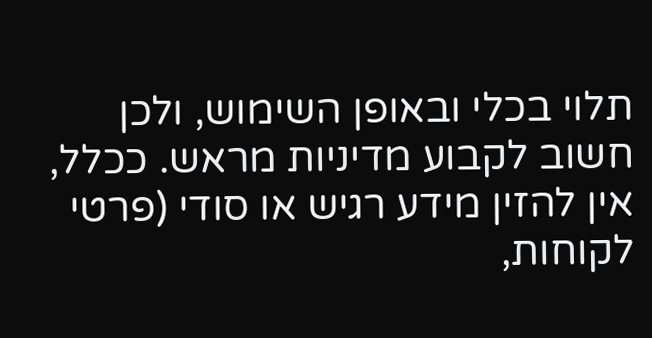תלוי בכלי ובאופן השימוש, ולכן חשוב לקבוע מדיניות מראש. ככלל, אין להזין מידע רגיש או סודי (פרטי לקוחות,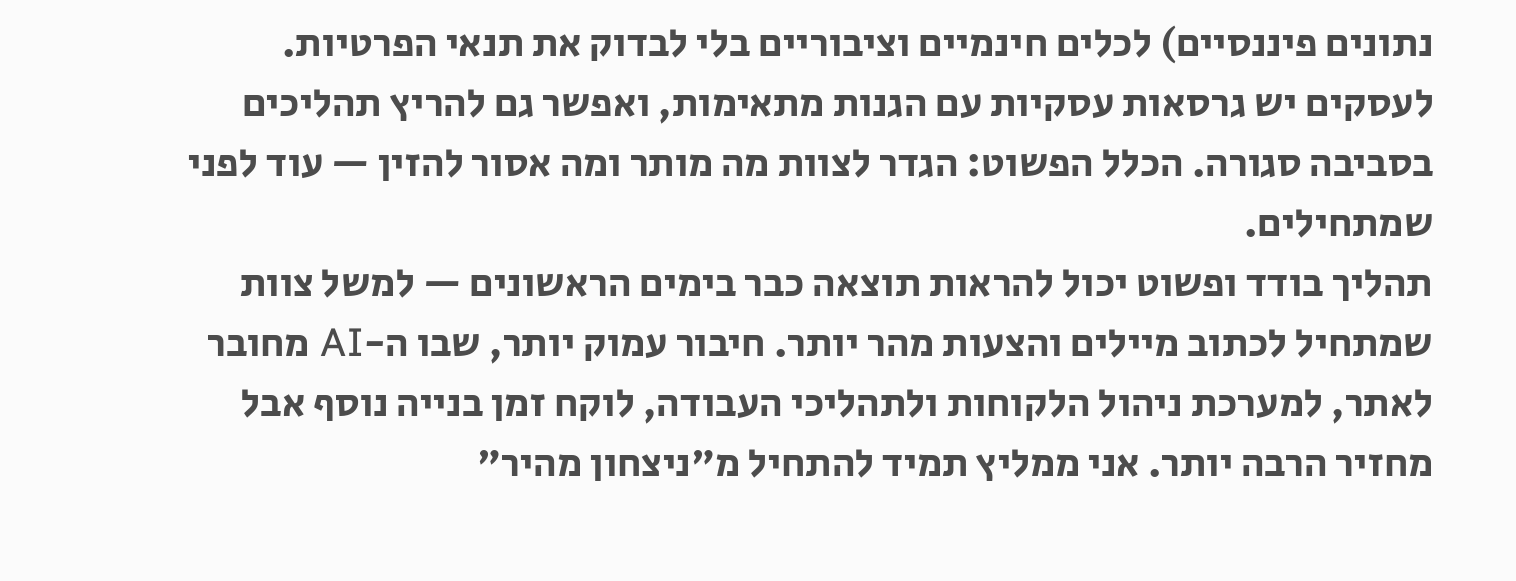נתונים פיננסיים) לכלים חינמיים וציבוריים בלי לבדוק את תנאי הפרטיות. לעסקים יש גרסאות עסקיות עם הגנות מתאימות, ואפשר גם להריץ תהליכים בסביבה סגורה. הכלל הפשוט: הגדר לצוות מה מותר ומה אסור להזין — עוד לפני שמתחילים.
תהליך בודד ופשוט יכול להראות תוצאה כבר בימים הראשונים — למשל צוות שמתחיל לכתוב מיילים והצעות מהר יותר. חיבור עמוק יותר, שבו ה-AI מחובר לאתר, למערכת ניהול הלקוחות ולתהליכי העבודה, לוקח זמן בנייה נוסף אבל מחזיר הרבה יותר. אני ממליץ תמיד להתחיל מ"ניצחון מהיר"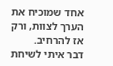אחד שמוכיח את הערך לצוות, ורק אז להרחיב.
דבר איתי לשיחת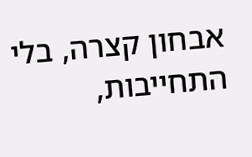אבחון קצרה, בלי התחייבות,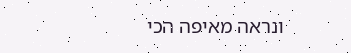ונראה מאיפה הכי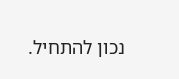נכון להתחיל.